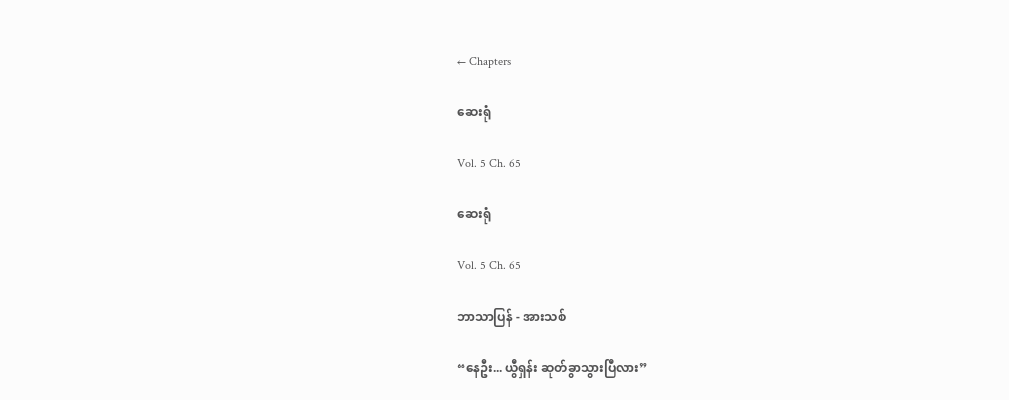← Chapters

ဆေးရုံ

Vol. 5 Ch. 65

ဆေးရုံ

Vol. 5 Ch. 65

ဘာသာပြန် - အားသစ်

“နေဦး... ယွီရှန်း ဆုတ်ခွာသွားပြီလား”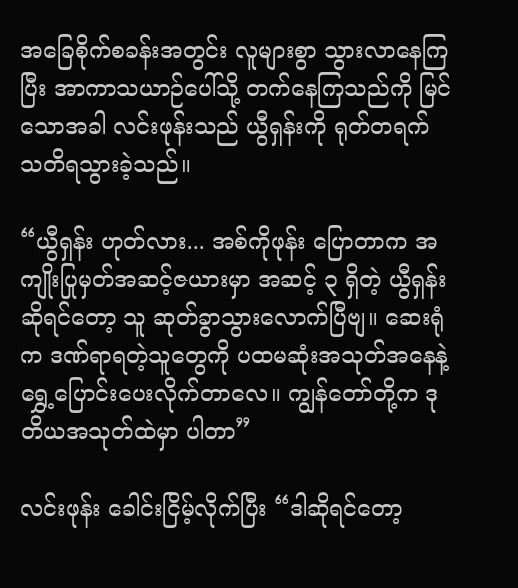အခြေစိုက်စခန်းအတွင်း လူများစွာ သွားလာနေကြပြီး အာကာသယာဉ်ပေါ်သို့ တက်နေကြသည်ကို မြင်သောအခါ လင်းဖုန်းသည် ယွီရှန်းကို ရုတ်တရက် သတိရသွားခဲ့သည်။

“ယွီရှန်း ဟုတ်လား... အစ်ကိုဖုန်း ပြောတာက အကျိုးပြုမှတ်အဆင့်ဇယားမှာ အဆင့် ၃ ရှိတဲ့ ယွီရှန်းဆိုရင်တော့ သူ ဆုတ်ခွာသွားလောက်ပြီဗျ။ ဆေးရုံက ဒဏ်ရာရတဲ့သူတွေကို ပထမဆုံးအသုတ်အနေနဲ့ ရွှေ့ပြောင်းပေးလိုက်တာလေ။ ကျွန်တော်တို့က ဒုတိယအသုတ်ထဲမှာ ပါတာ”

လင်းဖုန်း ခေါင်းငြိမ့်လိုက်ပြီး “ဒါဆိုရင်တော့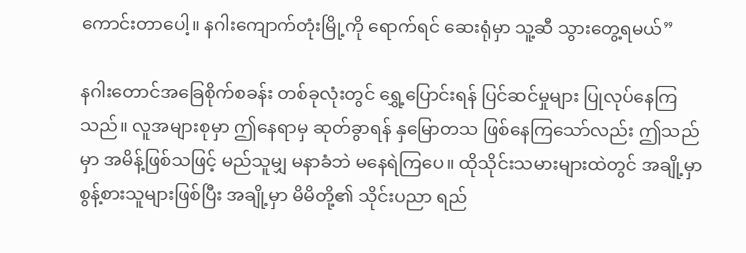ကောင်းတာပေါ့။ နဂါးကျောက်တုံးမြို့ကို ရောက်ရင် ဆေးရုံမှာ သူ့ဆီ သွားတွေ့ရမယ်”

နဂါးတောင်အခြေစိုက်စခန်း တစ်ခုလုံးတွင် ရွှေ့ပြောင်းရန် ပြင်ဆင်မှုများ ပြုလုပ်နေကြသည်။ လူအများစုမှာ ဤနေရာမှ ဆုတ်ခွာရန် နှမြောတသ ဖြစ်နေကြသော်လည်း ဤသည်မှာ အမိန့်ဖြစ်သဖြင့် မည်သူမျှ မနာခံဘဲ မနေရဲကြပေ။ ထိုသိုင်းသမားများထဲတွင် အချို့မှာ စွန့်စားသူများဖြစ်ပြီး အချို့မှာ မိမိတို့၏ သိုင်းပညာ ရည်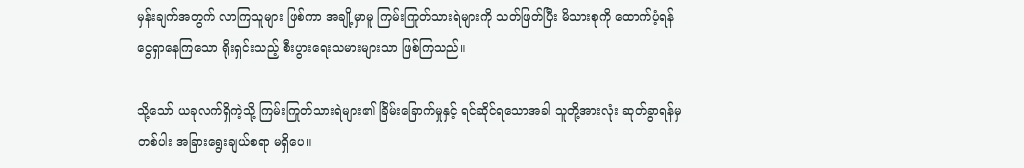မှန်းချက်အတွက် လာကြသူများ ဖြစ်ကာ အချို့မှာမူ ကြမ်းကြုတ်သားရဲများကို သတ်ဖြတ်ပြီး မိသားစုကို ထောက်ပံ့ရန် ငွေရှာနေကြသော ရိုးရှင်းသည့် စီးပွားရေးသမားများသာ ဖြစ်ကြသည်။

သို့သော် ယခုလက်ရှိကဲ့သို့ ကြမ်းကြုတ်သားရဲများ၏ ခြိမ်းခြောက်မှုနှင့် ရင်ဆိုင်ရသောအခါ သူတို့အားလုံး ဆုတ်ခွာရန်မှတစ်ပါး အခြားရွေးချယ်စရာ မရှိပေ။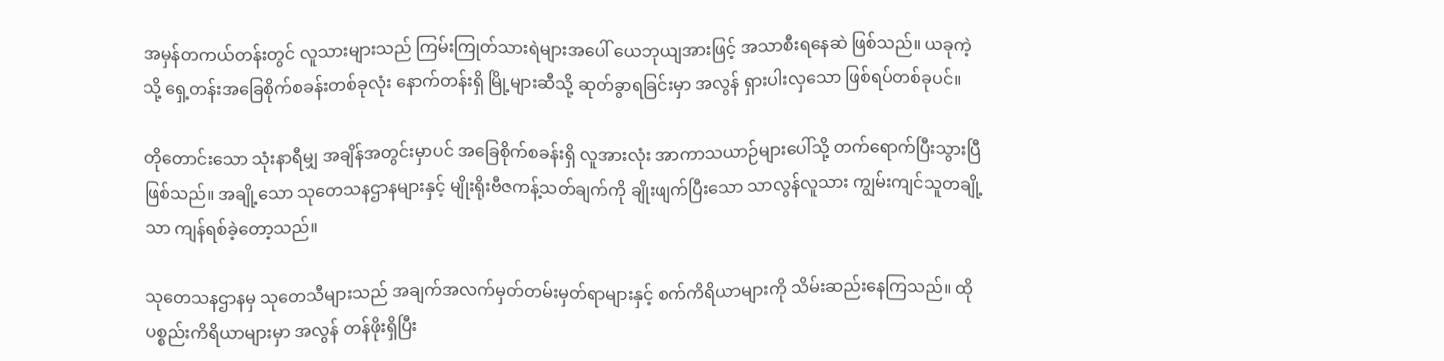အမှန်တကယ်တန်းတွင် လူသားများသည် ကြမ်းကြုတ်သားရဲများအပေါ် ယေဘုယျအားဖြင့် အသာစီးရနေဆဲ ဖြစ်သည်။ ယခုကဲ့သို့ ရှေ့တန်းအခြေစိုက်စခန်းတစ်ခုလုံး နောက်တန်းရှိ မြို့များဆီသို့ ဆုတ်ခွာရခြင်းမှာ အလွန် ရှားပါးလှသော ဖြစ်ရပ်တစ်ခုပင်။

တိုတောင်းသော သုံးနာရီမျှ အချိန်အတွင်းမှာပင် အခြေစိုက်စခန်းရှိ လူအားလုံး အာကာသယာဉ်များပေါ်သို့ တက်ရောက်ပြီးသွားပြီ ဖြစ်သည်။ အချို့သော သုတေသနဌာနများနှင့် မျိုးရိုးဗီဇကန့်သတ်ချက်ကို ချိုးဖျက်ပြီးသော သာလွန်လူသား ကျွမ်းကျင်သူတချို့သာ ကျန်ရစ်ခဲ့တော့သည်။

သုတေသနဌာနမှ သုတေသီများသည် အချက်အလက်မှတ်တမ်းမှတ်ရာများနှင့် စက်ကိရိယာများကို သိမ်းဆည်းနေကြသည်။ ထိုပစ္စည်းကိရိယာများမှာ အလွန် တန်ဖိုးရှိပြီး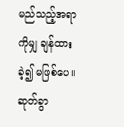မည်သည့်အရာကိုမျှ ချန်ထားခဲ့၍ မဖြစ်ပေ။ ဆုတ်ခွာ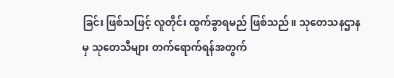ခြင်း ဖြစ်သဖြင့် လူတိုင်း ထွက်ခွာရမည် ဖြစ်သည်။ သုတေသနဌာနမှ သုတေသီများ တက်ရောက်ရန်အတွက်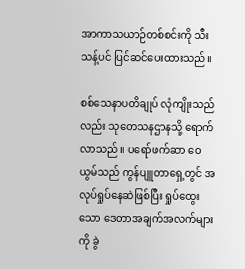အာကာသယာဉ်တစ်စင်းကို သီးသန့်ပင် ပြင်ဆင်ပေးထားသည်။

စစ်သေနာပတိချုပ် လုံကျိုးသည်လည်း သုတေသနဌာနသို့ ရောက်လာသည်။ ပရော်ဖက်ဆာ ဝေယွမ်သည် ကွန်ပျူတာရှေ့တွင် အလုပ်ရှုပ်နေဆဲဖြစ်ပြီး ရှုပ်ထွေးသော ဒေတာအချက်အလက်များကို ခွဲ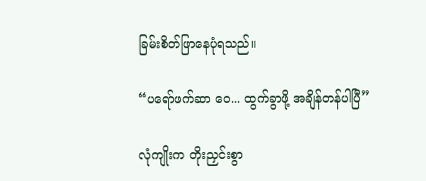ခြမ်းစိတ်ဖြာနေပုံရသည်။

“ပရော်ဖက်ဆာ ဝေ... ထွက်ခွာဖို့ အချိန်တန်ပါပြီ”

လုံကျိုးက တိုးညှင်းစွာ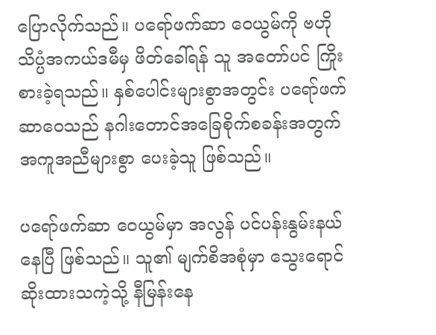ပြောလိုက်သည်။ ပရော်ဖက်ဆာ ဝေယွမ်ကို ဗဟိုသိပ္ပံအကယ်ဒမီမှ ဖိတ်ခေါ်ရန် သူ အတော်ပင် ကြိုးစားခဲ့ရသည်။ နှစ်ပေါင်းများစွာအတွင်း ပရော်ဖက်ဆာဝေသည် နဂါးတောင်အခြေစိုက်စခန်းအတွက် အကူအညီများစွာ ပေးခဲ့သူ ဖြစ်သည်။

ပရော်ဖက်ဆာ ဝေယွမ်မှာ အလွန် ပင်ပန်းနွမ်းနယ်နေပြီ ဖြစ်သည်။ သူ၏ မျက်စိအစုံမှာ သွေးရောင်ဆိုးထားသကဲ့သို့ နီမြန်းနေ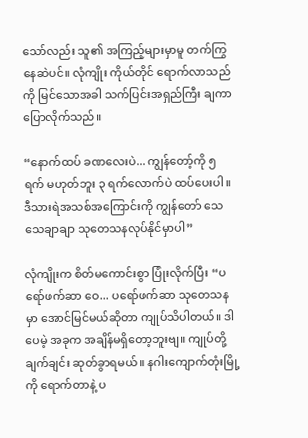သော်လည်း သူ၏ အကြည့်များမှာမူ တက်ကြွနေဆဲပင်။ လုံကျိုး ကိုယ်တိုင် ရောက်လာသည်ကို မြင်သောအခါ သက်ပြင်းအရှည်ကြီး ချကာ ပြောလိုက်သည်။

“နောက်ထပ် ခဏလေးပဲ... ကျွန်တော့်ကို ၅ ရက် မဟုတ်ဘူး ၃ ရက်လောက်ပဲ ထပ်ပေးပါ။ ဒီသားရဲအသစ်အကြောင်းကို ကျွန်တော် သေသေချာချာ သုတေသနလုပ်နိုင်မှာပါ”

လုံကျိုးက စိတ်မကောင်းစွာ ပြုံးလိုက်ပြီး “ပရော်ဖက်ဆာ ဝေ... ပရော်ဖက်ဆာ သုတေသနမှာ အောင်မြင်မယ်ဆိုတာ ကျုပ်သိပါတယ်။ ဒါပေမဲ့ အခုက အချိန်မရှိတော့ဘူးဗျ။ ကျုပ်တို့ ချက်ချင်း ဆုတ်ခွာရမယ်။ နဂါးကျောက်တုံးမြို့ကို ရောက်တာနဲ့ ပ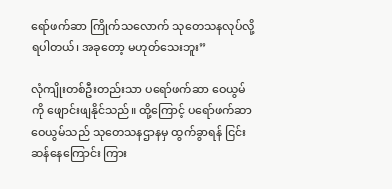ရော်ဖက်ဆာ ကြိုက်သလောက် သုတေသနလုပ်လို့ ရပါတယ်၊ အခုတော့ မဟုတ်သေးဘူး”

လုံကျိုးတစ်ဦးတည်းသာ ပရော်ဖက်ဆာ ဝေယွမ်ကို ဖျောင်းဖျနိုင်သည်။ ထို့ကြောင့် ပရော်ဖက်ဆာ ဝေယွမ်သည် သုတေသနဌာနမှ ထွက်ခွာရန် ငြင်းဆန်နေကြောင်း ကြား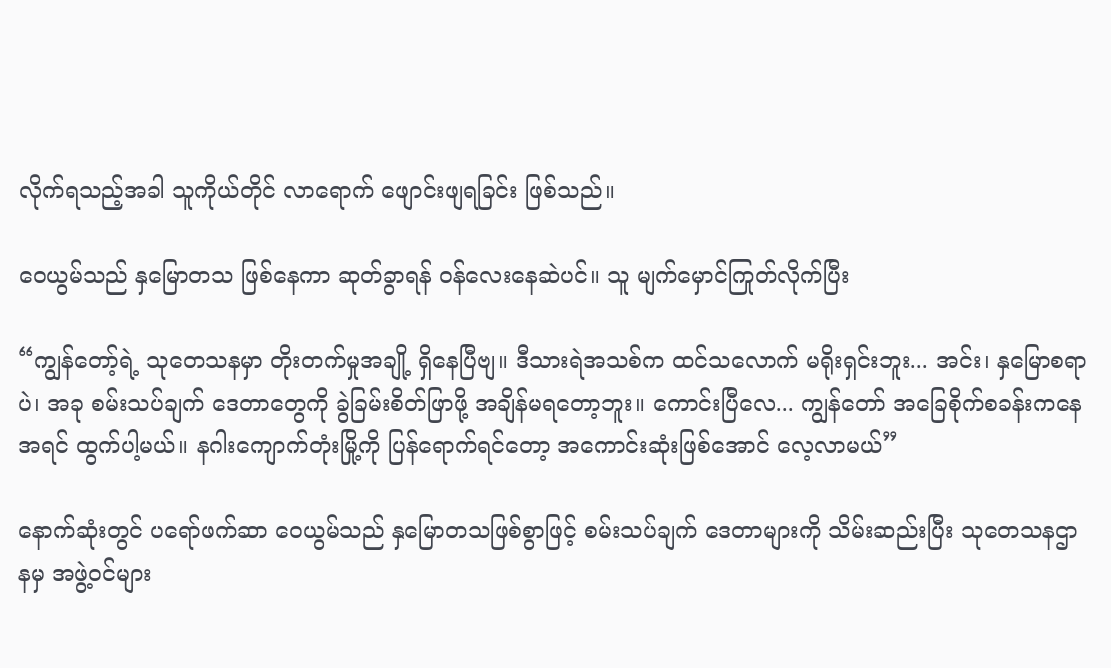လိုက်ရသည့်အခါ သူကိုယ်တိုင် လာရောက် ဖျောင်းဖျရခြင်း ဖြစ်သည်။

ဝေယွမ်သည် နှမြောတသ ဖြစ်နေကာ ဆုတ်ခွာရန် ဝန်လေးနေဆဲပင်။ သူ မျက်မှောင်ကြုတ်လိုက်ပြီး

“ကျွန်တော့်ရဲ့ သုတေသနမှာ တိုးတက်မှုအချို့ ရှိနေပြီဗျ။ ဒီသားရဲအသစ်က ထင်သလောက် မရိုးရှင်းဘူး... အင်း၊ နှမြောစရာပဲ၊ အခု စမ်းသပ်ချက် ဒေတာတွေကို ခွဲခြမ်းစိတ်ဖြာဖို့ အချိန်မရတော့ဘူး။ ကောင်းပြီလေ... ကျွန်တော် အခြေစိုက်စခန်းကနေ အရင် ထွက်ပါ့မယ်။ နဂါးကျောက်တုံးမြို့ကို ပြန်ရောက်ရင်တော့ အကောင်းဆုံးဖြစ်အောင် လေ့လာမယ်”

နောက်ဆုံးတွင် ပရော်ဖက်ဆာ ဝေယွမ်သည် နှမြောတသဖြစ်စွာဖြင့် စမ်းသပ်ချက် ဒေတာများကို သိမ်းဆည်းပြီး သုတေသနဌာနမှ အဖွဲ့ဝင်များ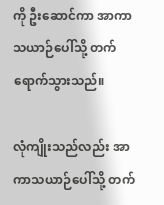ကို ဦးဆောင်ကာ အာကာသယာဉ်ပေါ်သို့ တက်ရောက်သွားသည်။

လုံကျိုးသည်လည်း အာကာသယာဉ်ပေါ်သို့ တက်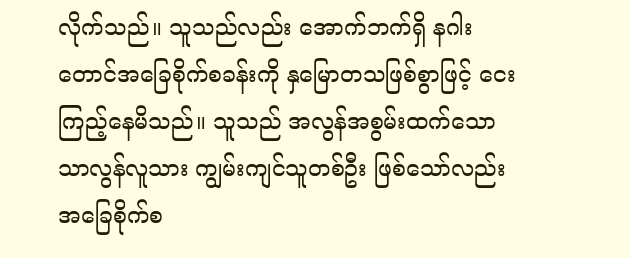လိုက်သည်။ သူသည်လည်း အောက်ဘက်ရှိ နဂါးတောင်အခြေစိုက်စခန်းကို နှမြောတသဖြစ်စွာဖြင့် ငေးကြည့်နေမိသည်။ သူသည် အလွန်အစွမ်းထက်သော သာလွန်လူသား ကျွမ်းကျင်သူတစ်ဦး ဖြစ်သော်လည်း အခြေစိုက်စ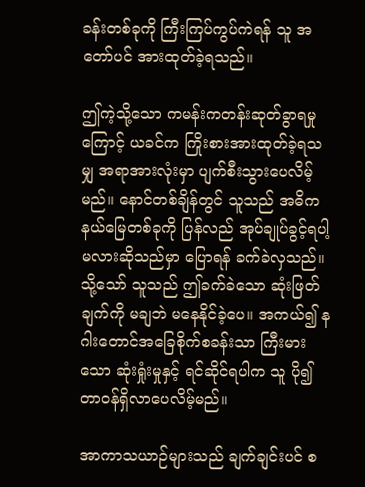ခန်းတစ်ခုကို ကြီးကြပ်ကွပ်ကဲရန် သူ အတော်ပင် အားထုတ်ခဲ့ရသည်။

ဤကဲ့သို့သော ကမန်းကတန်းဆုတ်ခွာရမှုကြောင့် ယခင်က ကြိုးစားအားထုတ်ခဲ့ရသမျှ အရာအားလုံးမှာ ပျက်စီးသွားပေလိမ့်မည်။ နောင်တစ်ချိန်တွင် သူသည် အဓိက နယ်မြေတစ်ခုကို ပြန်လည် အုပ်ချုပ်ခွင့်ရပါ့မလားဆိုသည်မှာ ပြောရန် ခက်ခဲလှသည်။ သို့သော် သူသည် ဤခက်ခဲသော ဆုံးဖြတ်ချက်ကို မချဘဲ မနေနိုင်ခဲ့ပေ။ အကယ်၍ နဂါးတောင်အခြေစိုက်စခန်းသာ ကြီးမားသော ဆုံးရှုံးမှုနှင့် ရင်ဆိုင်ရပါက သူ ပို၍ တာဝန်ရှိလာပေလိမ့်မည်။

အာကာသယာဉ်များသည် ချက်ချင်းပင် စ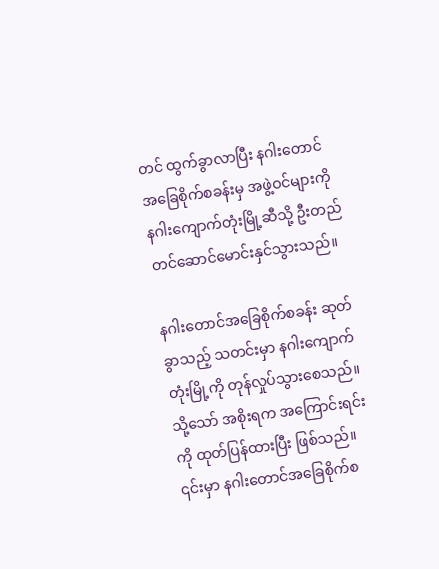တင် ထွက်ခွာလာပြီး နဂါးတောင်အခြေစိုက်စခန်းမှ အဖွဲ့ဝင်များကို နဂါးကျောက်တုံးမြို့ဆီသို့ ဦးတည်တင်ဆောင်မောင်းနှင်သွားသည်။

နဂါးတောင်အခြေစိုက်စခန်း ဆုတ်ခွာသည့် သတင်းမှာ နဂါးကျောက်တုံးမြို့ကို တုန်လှုပ်သွားစေသည်။ သို့သော် အစိုးရက အကြောင်းရင်းကို ထုတ်ပြန်ထားပြီး ဖြစ်သည်။ ၎င်းမှာ နဂါးတောင်အခြေစိုက်စ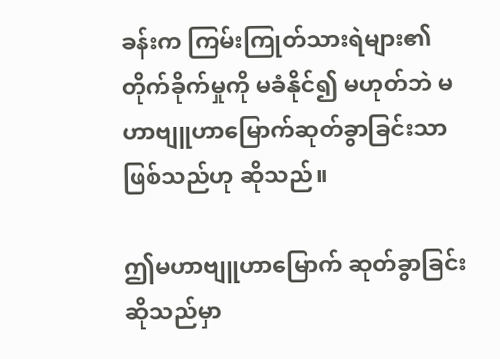ခန်းက ကြမ်းကြုတ်သားရဲများ၏ တိုက်ခိုက်မှုကို မခံနိုင်၍ မဟုတ်ဘဲ မဟာဗျူဟာမြောက်ဆုတ်ခွာခြင်းသာ ဖြစ်သည်ဟု ဆိုသည်။

ဤမဟာဗျူဟာမြောက် ဆုတ်ခွာခြင်းဆိုသည်မှာ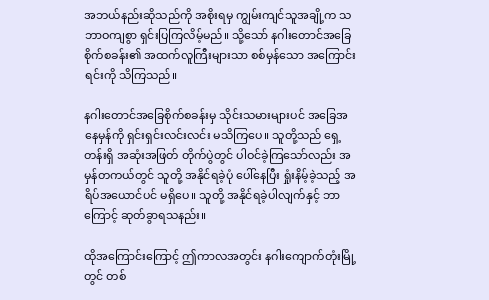အဘယ်နည်းဆိုသည်ကို အစိုးရမှ ကျွမ်းကျင်သူအချို့က သဘာဝကျစွာ ရှင်းပြကြလိမ့်မည်။ သို့သော် နဂါးတောင်အခြေစိုက်စခန်း၏ အထက်လူကြီးများသာ စစ်မှန်သော အကြောင်းရင်းကို သိကြသည်။

နဂါးတောင်အခြေစိုက်စခန်းမှ သိုင်းသမားများပင် အခြေအနေမှန်ကို ရှင်းရှင်းလင်းလင်း မသိကြပေ။ သူတို့သည် ရှေ့တန်းရှိ အဆုံးအဖြတ် တိုက်ပွဲတွင် ပါဝင်ခဲ့ကြသော်လည်း အမှန်တကယ်တွင် သူတို့ အနိုင်ရခဲ့ပုံ ပေါ်နေပြီး ရှုံးနိမ့်ခဲ့သည့် အရိပ်အယောင်ပင် မရှိပေ။ သူတို့ အနိုင်ရခဲ့ပါလျက်နှင့် ဘာကြောင့် ဆုတ်ခွာရသနည်း။

ထိုအကြောင်းကြောင့် ဤကာလအတွင်း နဂါးကျောက်တုံးမြို့တွင် တစ်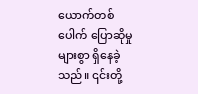ယောက်တစ်ပေါက် ပြောဆိုမှုများစွာ ရှိနေခဲ့သည်။ ၎င်းတို့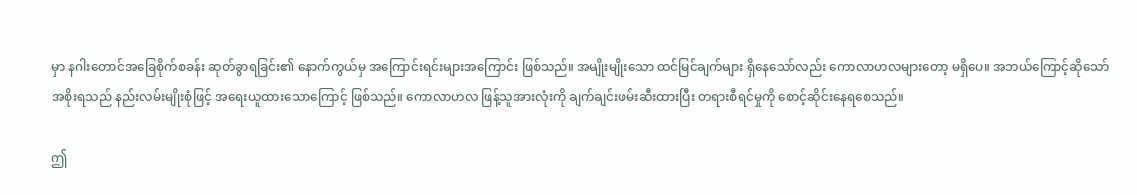မှာ နဂါးတောင်အခြေစိုက်စခန်း ဆုတ်ခွာရခြင်း၏ နောက်ကွယ်မှ အကြောင်းရင်းများအကြောင်း ဖြစ်သည်။ အမျိုးမျိုးသော ထင်မြင်ချက်များ ရှိနေသော်လည်း ကောလာဟလများတော့ မရှိပေ။ အဘယ်ကြောင့်ဆိုသော် အစိုးရသည် နည်းလမ်းမျိုးစုံဖြင့် အရေးယူထားသောကြောင့် ဖြစ်သည်။ ကောလာဟလ ဖြန့်သူအားလုံးကို ချက်ချင်းဖမ်းဆီးထားပြီး တရားစီရင်မှုကို စောင့်ဆိုင်းနေရစေသည်။

ဤ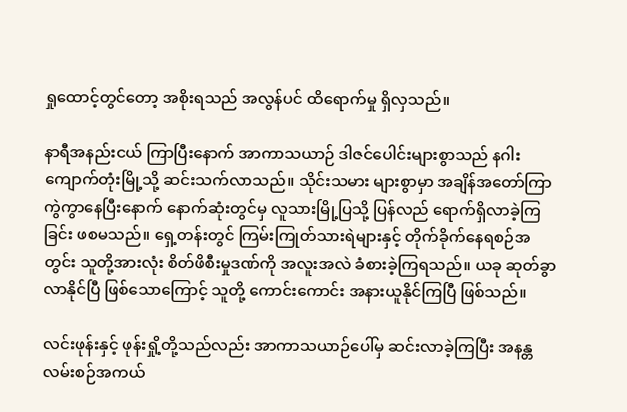ရှုထောင့်တွင်တော့ အစိုးရသည် အလွန်ပင် ထိရောက်မှု ရှိလှသည်။

နာရီအနည်းငယ် ကြာပြီးနောက် အာကာသယာဉ် ဒါဇင်ပေါင်းများစွာသည် နဂါးကျောက်တုံးမြို့သို့ ဆင်းသက်လာသည်။ သိုင်းသမား များစွာမှာ အချိန်အတော်ကြာ ကွဲကွာနေပြီးနောက် နောက်ဆုံးတွင်မှ လူသားမြို့ပြသို့ ပြန်လည် ရောက်ရှိလာခဲ့ကြခြင်း ဖစမသည်။ ရှေ့တန်းတွင် ကြမ်းကြုတ်သားရဲများနှင့် တိုက်ခိုက်နေရစဉ်အတွင်း သူတို့အားလုံး စိတ်ဖိစီးမှုဒဏ်ကို အလူးအလဲ ခံစားခဲ့ကြရသည်။ ယခု ဆုတ်ခွာလာနိုင်ပြီ ဖြစ်သောကြောင့် သူတို့ ကောင်းကောင်း အနားယူနိုင်ကြပြီ ဖြစ်သည်။

လင်းဖုန်းနှင့် ဖုန်းရှို့တို့သည်လည်း အာကာသယာဉ်ပေါ်မှ ဆင်းလာခဲ့ကြပြီး အနန္တလမ်းစဉ်အကယ်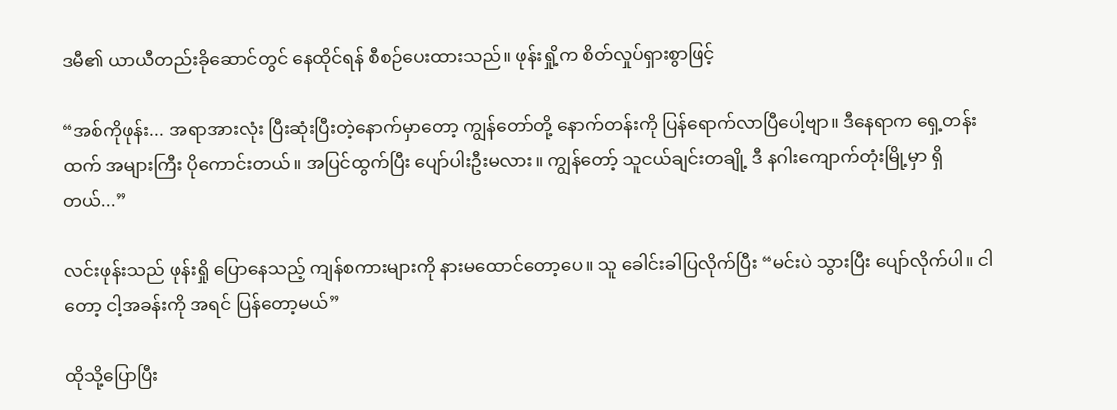ဒမီ၏ ယာယီတည်းခိုဆောင်တွင် နေထိုင်ရန် စီစဉ်ပေးထားသည်။ ဖုန်းရှို့က စိတ်လှုပ်ရှားစွာဖြင့်

“အစ်ကိုဖုန်း... အရာအားလုံး ပြီးဆုံးပြီးတဲ့နောက်မှာတော့ ကျွန်တော်တို့ နောက်တန်းကို ပြန်ရောက်လာပြီ‌ပေါ့ဗျာ။ ဒီနေရာက ရှေ့တန်းထက် အများကြီး ပိုကောင်းတယ်။ အပြင်ထွက်ပြီး ပျော်ပါးဦးမလား။ ကျွန်တော့် သူငယ်ချင်းတချို့ ဒီ နဂါးကျောက်တုံးမြို့မှာ ရှိတယ်...”

လင်းဖုန်းသည် ဖုန်းရှို ပြောနေသည့် ကျန်စကားများကို နားမထောင်တော့ပေ။ သူ ခေါင်းခါပြလိုက်ပြီး “မင်းပဲ သွားပြီး ပျော်လိုက်ပါ။ ငါတော့ ငါ့အခန်းကို အရင် ပြန်တော့မယ်”

ထိုသို့ပြောပြီး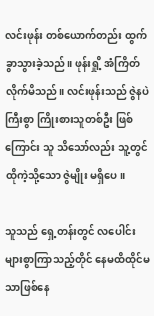လင်းဖုန်း တစ်ယောက်တည်း ထွက်ခွာသွားခဲ့သည်။ ဖုန်းရှို့ အံကြိတ်လိုက်မိသည်။ လင်းဖုန်းသည် ဇွဲနပဲကြီးစွာ ကြိုးစားသူတစ်ဦး ဖြစ်ကြောင်း သူ သိသော်လည်း သူ့တွင် ထိုကဲ့သို့သော ဇွဲမျိုး မရှိပေ။

သူသည် ရှေ့တန်းတွင် လပေါင်းများစွာကြာသည့်တိုင် နေမထိထိုင်မသာဖြစ်နေ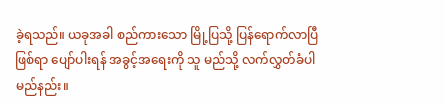ခဲ့ရသည်။ ယခုအခါ စည်ကားသော မြို့ပြသို့ ပြန်ရောက်လာပြီ ဖြစ်ရာ ပျော်ပါးရန် အခွင့်အရေးကို သူ မည်သို့ လက်လွှတ်ခံပါမည်နည်း။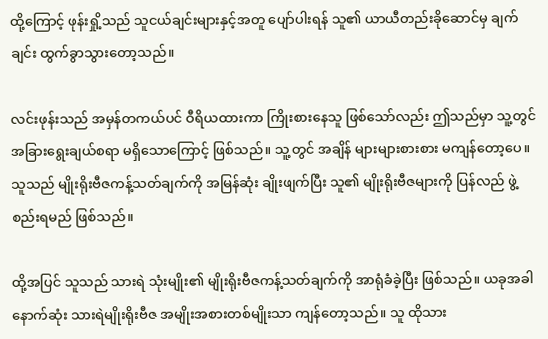ထို့ကြောင့် ဖုန်းရှို့သည် သူငယ်ချင်းများနှင့်အတူ ပျော်ပါးရန် သူ၏ ယာယီတည်းခိုဆောင်မှ ချက်ချင်း ထွက်ခွာသွားတော့သည်။

လင်းဖုန်းသည် အမှန်တကယ်ပင် ဝီရိယထားကာ ကြိုးစားနေသူ ဖြစ်သော်လည်း ဤသည်မှာ သူ့တွင် အခြားရွေးချယ်စရာ မရှိသောကြောင့် ဖြစ်သည်။ သူ့တွင် အချိန် များများစားစား မကျန်တော့ပေ။ သူသည် မျိုးရိုးဗီဇကန့်သတ်ချက်ကို အမြန်ဆုံး ချိုးဖျက်ပြီး သူ၏ မျိုးရိုးဗီဇများကို ပြန်လည် ဖွဲ့စည်းရမည် ဖြစ်သည်။

ထို့အပြင် သူသည် သားရဲ သုံးမျိုး၏ မျိုးရိုးဗီဇကန့်သတ်ချက်ကို အာရုံခံခဲ့ပြီး ဖြစ်သည်။ ယခုအခါ နောက်ဆုံး သားရဲမျိုးရိုးဗီဇ အမျိုးအစားတစ်မျိုးသာ ကျန်တော့သည်။ သူ ထိုသား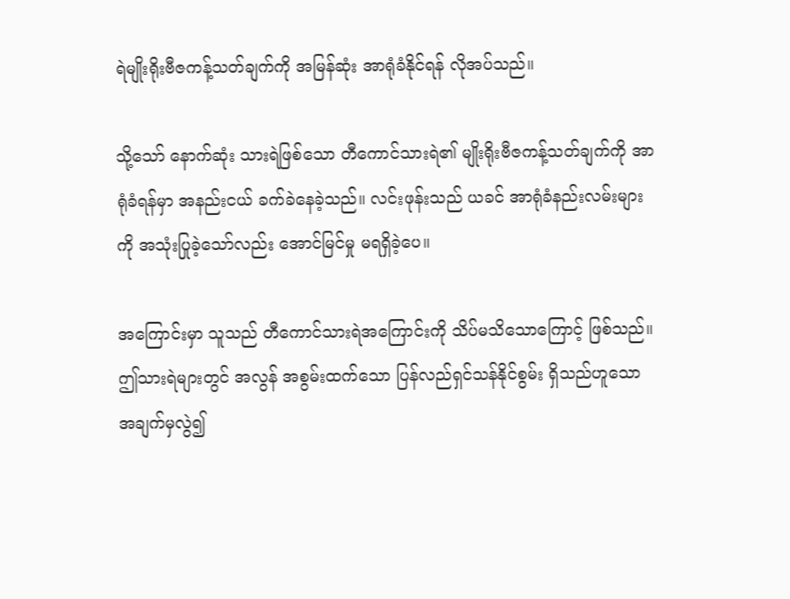ရဲမျိုးရိုးဗီဇကန့်သတ်ချက်ကို အမြန်ဆုံး အာရုံခံနိုင်ရန် လိုအပ်သည်။

သို့သော် နောက်ဆုံး သားရဲဖြစ်သော တီကောင်သားရဲ၏ မျိုးရိုးဗီဇကန့်သတ်ချက်ကို အာရုံခံရန်မှာ အနည်းငယ် ခက်ခဲနေခဲ့သည်။ လင်းဖုန်းသည် ယခင် အာရုံခံနည်းလမ်းများကို အသုံးပြုခဲ့သော်လည်း အောင်မြင်မှု မရရှိခဲ့ပေ။

အကြောင်းမှာ သူသည် တီကောင်သားရဲအကြောင်းကို သိပ်မသိသောကြောင့် ဖြစ်သည်။ ဤသားရဲများတွင် အလွန် အစွမ်းထက်သော ပြန်လည်ရှင်သန်နိုင်စွမ်း ရှိသည်ဟူသော အချက်မှလွဲ၍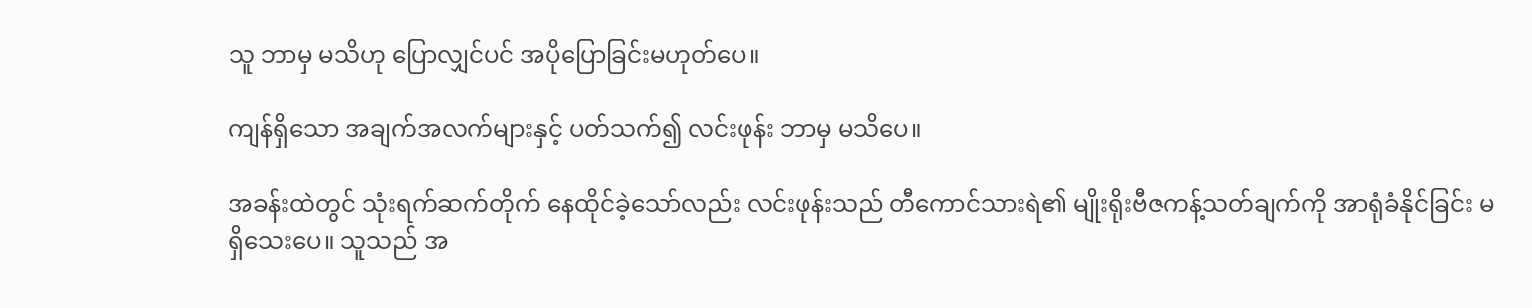သူ ဘာမှ မသိဟု ပြောလျှင်ပင် အပိုပြောခြင်းမဟုတ်ပေ။

ကျန်ရှိသော အချက်အလက်များနှင့် ပတ်သက်၍ လင်းဖုန်း ဘာမှ မသိပေ။

အခန်းထဲတွင် သုံးရက်ဆက်တိုက် နေထိုင်ခဲ့သော်လည်း လင်းဖုန်းသည် တီကောင်သားရဲ၏ မျိုးရိုးဗီဇကန့်သတ်ချက်ကို အာရုံခံနိုင်ခြင်း မရှိသေးပေ။ သူသည် အ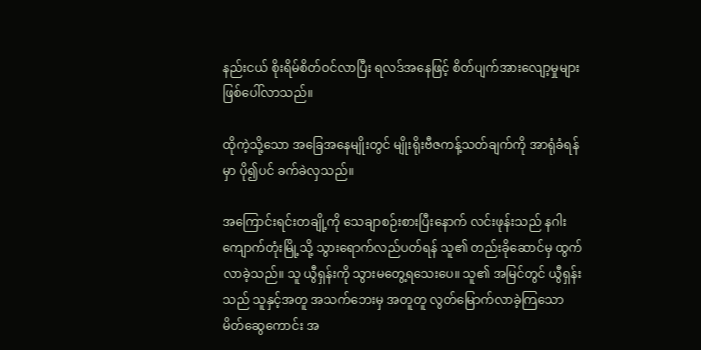နည်းငယ် စိုးရိမ်စိတ်ဝင်လာပြီး ရလဒ်အနေဖြင့် စိတ်ပျက်အားလျော့မှုများ ဖြစ်ပေါ်လာသည်။

ထိုကဲ့သို့သော အခြေအနေမျိုးတွင် မျိုးရိုးဗီဇကန့်သတ်ချက်ကို အာရုံခံရန်မှာ ပို၍ပင် ခက်ခဲလှသည်။

အကြောင်းရင်းတချို့ကို သေချာစဉ်းစားပြီးနောက် လင်းဖုန်းသည် နဂါးကျောက်တုံးမြို့သို့ သွားရောက်လည်ပတ်ရန် သူ၏ တည်းခိုဆောင်မှ ထွက်လာခဲ့သည်။ သူ ယွီရှန်းကို သွားမတွေ့ရသေးပေ။ သူ၏ အမြင်တွင် ယွီရှန်းသည် သူနှင့်အတူ အသက်ဘေးမှ အတူတူ လွတ်မြောက်လာခဲ့ကြသော မိတ်ဆွေကောင်း အ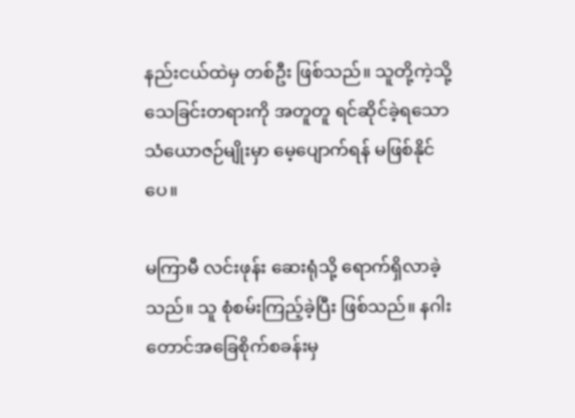နည်းငယ်ထဲမှ တစ်ဦး ဖြစ်သည်။ သူတို့ကဲ့သို့ သေခြင်းတရားကို အတူတူ ရင်ဆိုင်ခဲ့ရသော သံယောဇဉ်မျိုးမှာ မေ့ပျောက်ရန် မဖြစ်နိုင်ပေ။

မကြာမီ လင်းဖုန်း ဆေးရုံသို့ ရောက်ရှိလာခဲ့သည်။ သူ စုံစမ်းကြည့်ခဲ့ပြီး ဖြစ်သည်။ နဂါးတောင်အခြေစိုက်စခန်းမှ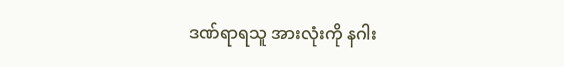ဒဏ်ရာရသူ အားလုံးကို နဂါး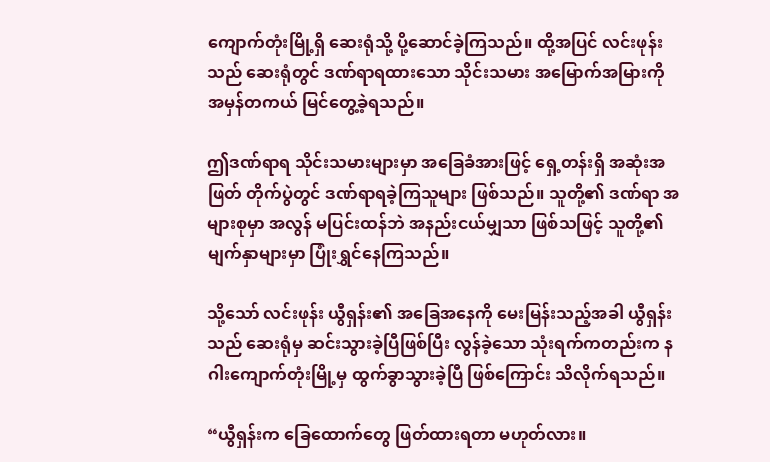ကျောက်တုံးမြို့ရှိ ဆေးရုံသို့ ပို့ဆောင်ခဲ့ကြသည်။ ထို့အပြင် လင်းဖုန်းသည် ဆေးရုံတွင် ဒဏ်ရာရထားသော သိုင်းသမား အမြောက်အမြားကို အမှန်တကယ် မြင်တွေ့ခဲ့ရသည်။

ဤဒဏ်ရာရ သိုင်းသမားများမှာ အခြေခံအားဖြင့် ရှေ့တန်းရှိ အဆုံးအဖြတ် တိုက်ပွဲတွင် ဒဏ်ရာရခဲ့ကြသူများ ဖြစ်သည်။ သူတို့၏ ဒဏ်ရာ အများစုမှာ အလွန် မပြင်းထန်ဘဲ အနည်းငယ်မျှသာ ဖြစ်သဖြင့် သူတို့၏ မျက်နှာများမှာ ပြုံးရွှင်နေကြသည်။

သို့သော် လင်းဖုန်း ယွီရှန်း၏ အခြေအနေကို မေးမြန်းသည့်အခါ ယွီရှန်းသည် ဆေးရုံမှ ဆင်းသွားခဲ့ပြီဖြစ်ပြီး လွန်ခဲ့သော သုံးရက်ကတည်းက နဂါးကျောက်တုံးမြို့မှ ထွက်ခွာသွားခဲ့ပြီ ဖြစ်ကြောင်း သိလိုက်ရသည်။

“ယွီရှန်းက ခြေထောက်တွေ ဖြတ်ထားရတာ မဟုတ်လား။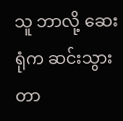သူ ဘာလို့ ဆေးရုံက ဆင်းသွားတာ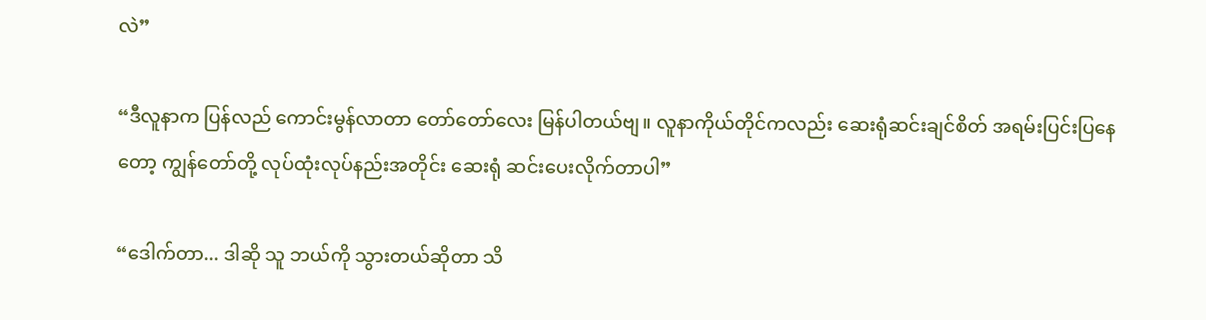လဲ”

“ဒီလူနာက ပြန်လည် ကောင်းမွန်လာတာ တော်တော်လေး မြန်ပါတယ်ဗျ။ လူနာကိုယ်တိုင်ကလည်း ဆေးရုံဆင်းချင်စိတ် အရမ်းပြင်းပြနေတော့ ကျွန်တော်တို့ လုပ်ထုံးလုပ်နည်းအတိုင်း ဆေးရုံ ဆင်းပေးလိုက်တာပါ”

“ဒေါက်တာ... ဒါဆို သူ ဘယ်ကို သွားတယ်ဆိုတာ သိ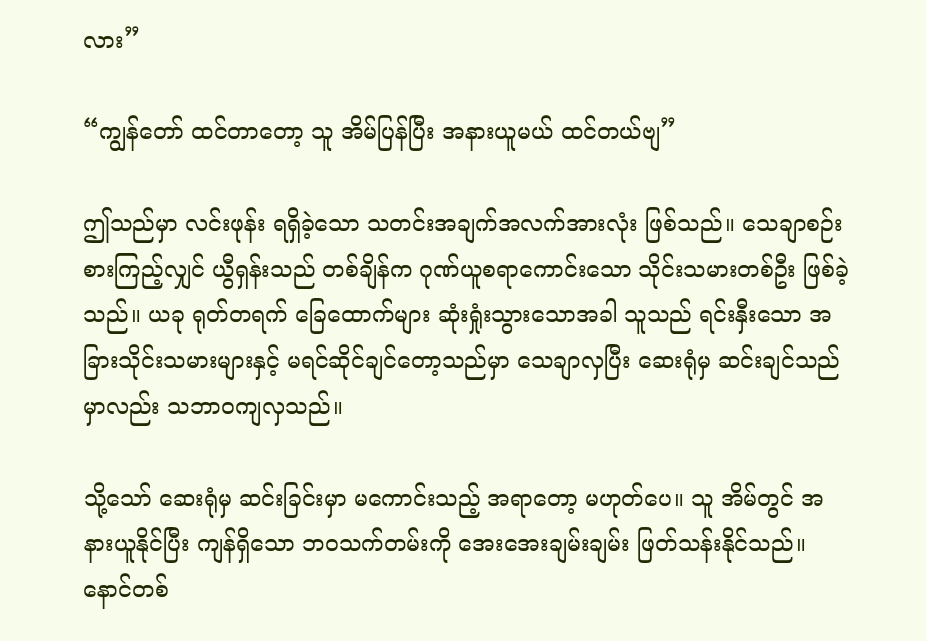လား”

“ကျွန်တော် ထင်တာတော့ သူ အိမ်ပြန်ပြီး အနားယူမယ် ထင်တယ်ဗျ”

ဤသည်မှာ လင်းဖုန်း ရရှိခဲ့သော သတင်းအချက်အလက်အားလုံး ဖြစ်သည်။ သေချာစဉ်းစားကြည့်လျှင် ယွီရှန်းသည် တစ်ချိန်က ဂုဏ်ယူစရာကောင်းသော သိုင်းသမားတစ်ဦး ဖြစ်ခဲ့သည်။ ယခု ရုတ်တရက် ခြေထောက်များ ဆုံးရှုံးသွားသောအခါ သူသည် ရင်းနှီးသော အခြားသိုင်းသမားများနှင့် မရင်ဆိုင်ချင်တော့သည်မှာ သေချာလှပြီး ဆေးရုံမှ ဆင်းချင်သည်မှာလည်း သဘာဝကျလှသည်။

သို့သော် ဆေးရုံမှ ဆင်းခြင်းမှာ မကောင်းသည့် အရာတော့ မဟုတ်ပေ။ သူ အိမ်တွင် အနားယူနိုင်ပြီး ကျန်ရှိသော ဘဝသက်တမ်းကို အေးအေးချမ်းချမ်း ဖြတ်သန်းနိုင်သည်။ နောင်တစ်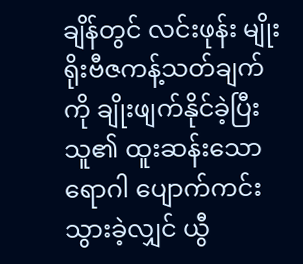ချိန်တွင် လင်းဖုန်း မျိုးရိုးဗီဇကန့်သတ်ချက်ကို ချိုးဖျက်နိုင်ခဲ့ပြီး သူ၏ ထူးဆန်းသော ရောဂါ ပျောက်ကင်းသွားခဲ့လျှင် ယွီ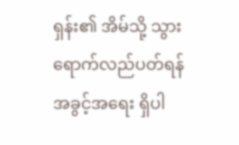ရှန်း၏ အိမ်သို့ သွားရောက်လည်ပတ်ရန် အခွင့်အရေး ရှိပါ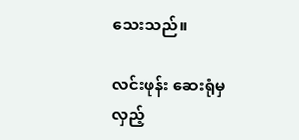သေးသည်။

လင်းဖုန်း ဆေးရုံမှ လှည့်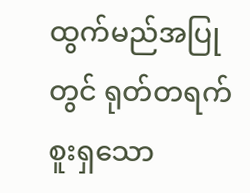ထွက်မည်အပြုတွင် ရုတ်တရက် စူးရှသော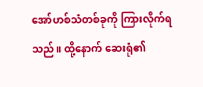အော်ဟစ်သံတစ်ခုကို ကြားလိုက်ရသည်။ ထို့နောက် ဆေးရုံ၏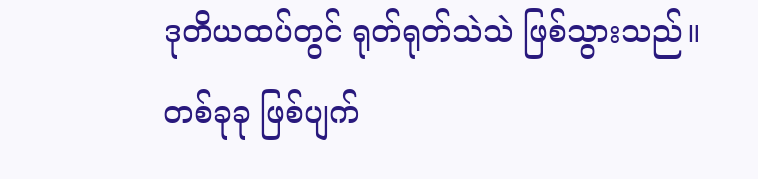ဒုတိယထပ်တွင် ရုတ်ရုတ်သဲသဲ ဖြစ်သွားသည်။ တစ်ခုခု ဖြစ်ပျက်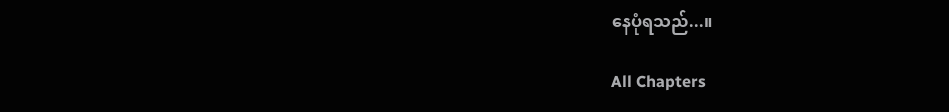နေပုံရသည်...။

All Chapters